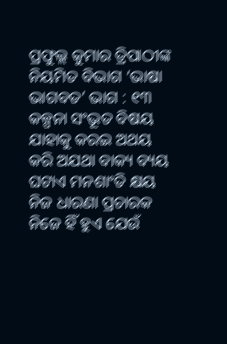ପ୍ରଫୁଲ୍ଲ କୁମାର ତ୍ରିପାଠୀଙ୍କ ନିୟମିତ ବିଭାଗ ‘ଭାଷା ଭାଗବତ’ ଭାଗ : ୧୩
କଳ୍ପନା ସଂଭୂତ ବିଷୟ
ଯାହାକୁ କରଇ ଅଥୟ
କରି ଅଯଥା ବାକ୍ୟ ବ୍ୟୟ
ଘଟାଏ ମନଶାଂତି କ୍ଷୟ
ନିଜ ଧାରଣା ପ୍ରଚାରକ
ନିଜେ ହିଁ ହୁଏ ଯେଉଁ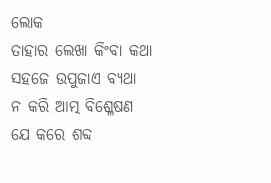ଲୋକ
ତାହାର ଲେଖା କିଂବା କଥା
ସହଜେ ଉପୁଜାଏ ବ୍ୟଥା
ନ କରି ଆତ୍ମ ବିଶ୍ଳେଷଣ
ଯେ କରେ ଶବ୍ଦ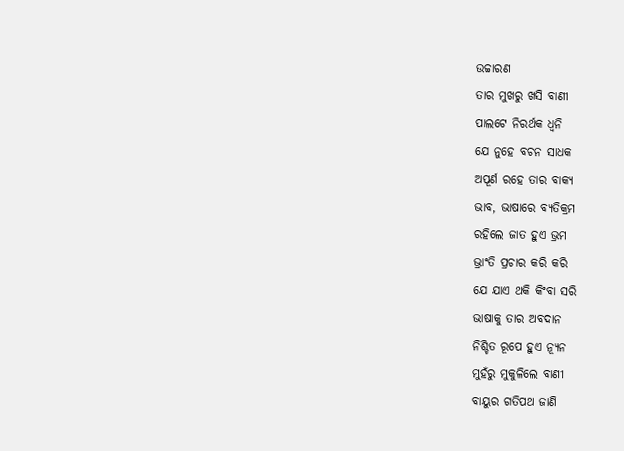ଉଚ୍ଚାରଣ
ତାର ମୁଖରୁ ଖସି ବାଣୀ
ପାଲଟେ ନିରର୍ଥକ ଧ୍ବନି
ଯେ ନୁହେ ବଚନ ସାଧକ
ଅପୂର୍ଣ ରହେ ତାର ବାକ୍ୟ
ଭାବ, ଭାଷାରେ ବ୍ୟତିକ୍ରମ
ରହିଲେ ଜାତ ହୁଏ ଭ୍ରମ
ଭ୍ରାଂତି ପ୍ରଚାର କରି କରି
ଯେ ଯାଏ ଥକି କିଂବା ସରି
ଭାଷାକୁ ତାର ଅବଦାନ
ନିଶ୍ଚିତ ରୂପେ ହୁଏ ନ୍ୟୂନ
ମୁହଁରୁ ମୁକୁଳିଲେ ବାଣୀ
ବାୟୁର ଗତିପଥ ଜାଣି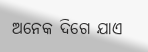ଅନେକ ଦିଗେ ଯାଏ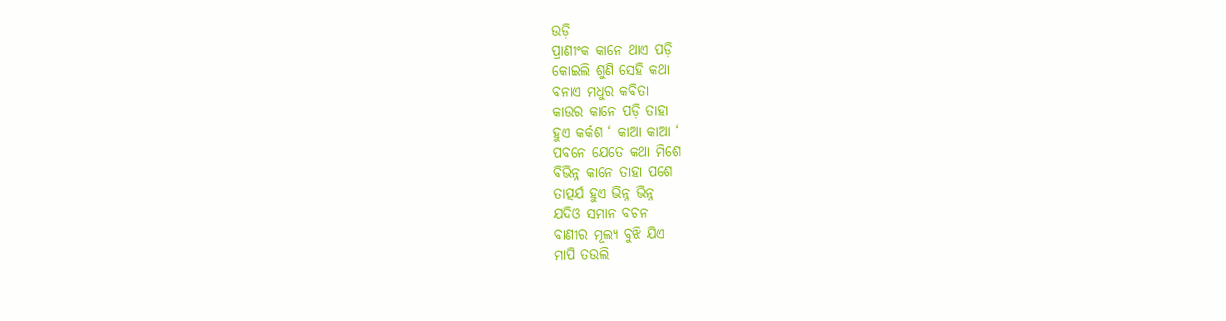ଉଡ଼ି
ପ୍ରାଣୀଂକ କାନେ ଥାଏ ପଡ଼ି
କୋଇଲି ଶୁଣି ସେହି କଥା
ବନାଏ ମଧୁର କବିତା
କାଉର କାନେ ପଡ଼ି ତାହା
ହୁଏ କର୍କଶ ‘ କାଆ କାଆ ‘
ପବନେ ଯେତେ କଥା ମିଶେ
ବିଭିନ୍ନ କାନେ ତାହା ପଶେ
ତାତ୍ପର୍ଯ ହୁଏ ଭିନ୍ନ ଭିନ୍ନ
ଯଦିଓ ସମାନ ବଚନ
ବାଣୀର ମୂଲ୍ୟ ବୁଝି ଯିଏ
ମାପି ତଉଲି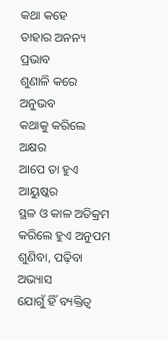କଥା କହେ
ତାହାର ଅନନ୍ୟ ପ୍ରଭାବ
ଶୁଣାଳି କରେ ଅନୁଭବ
କଥାକୁ କରିଲେ ଅକ୍ଷର
ଆପେ ତା ହୁଏ ଆୟୁଷ୍କର
ସ୍ଥଳ ଓ କାଳ ଅତିକ୍ରମ
କରିଲେ ହୁଏ ଅନୁପମ
ଶୁଣିବା, ପଢ଼ିବା ଅଭ୍ୟାସ
ଯୋଗୁଁ ହିଁ ବ୍ୟକ୍ତିତ୍ବ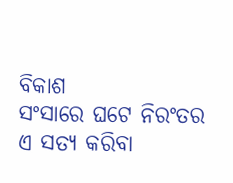ବିକାଶ
ସଂସାରେ ଘଟେ ନିରଂତର
ଏ ସତ୍ୟ କରିବା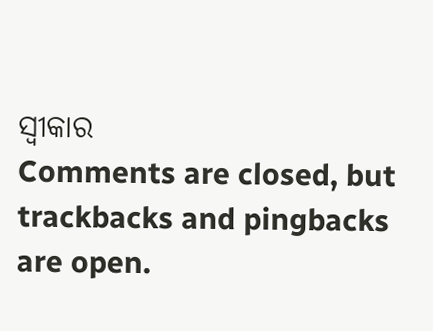ସ୍ବୀକାର
Comments are closed, but trackbacks and pingbacks are open.